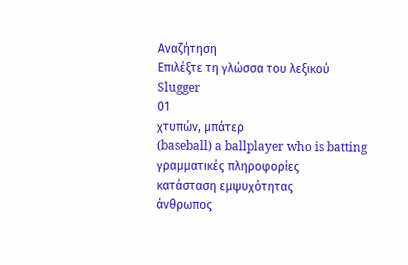Αναζήτηση
Επιλέξτε τη γλώσσα του λεξικού
Slugger
01
χτυπών, μπάτερ
(baseball) a ballplayer who is batting
γραμματικές πληροφορίες
κατάσταση εμψυχότητας
άνθρωπος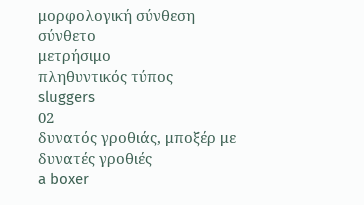μορφολογική σύνθεση
σύνθετο
μετρήσιμο
πληθυντικός τύπος
sluggers
02
δυνατός γροθιάς, μποξέρ με δυνατές γροθιές
a boxer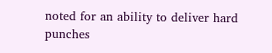noted for an ability to deliver hard punches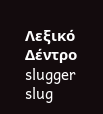Λεξικό Δέντρο
slugger
slug